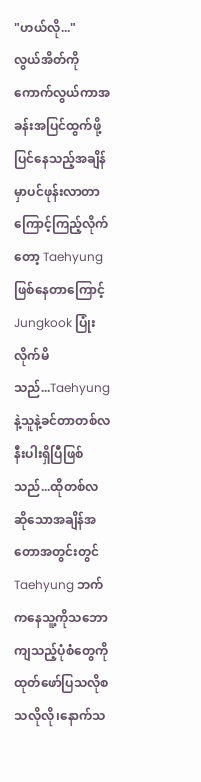"ဟယ်လို..."
လွယ်အိတ်ကိုကောက်လွယ်ကာအခန်းအပြင်ထွက်ဖို့ပြင်နေသည့်အချိန်မှာပင်ဖုန်းလာတာကြောင့်ကြည့်လိုက်တော့ Taehyung ဖြစ်နေတာကြောင့် Jungkook ပြုံးလိုက်မိသည်...Taehyung နဲ့သူနဲ့ခင်တာတစ်လနီးပါးရှိပြီဖြစ်သည်...ထိုတစ်လဆိုသောအချိန်အတောအတွင်းတွင် Taehyung ဘက်ကနေသူ့ကိုသဘောကျသည့်ပုံစံတွေကိုထုတ်ဖော်ပြသလိုစသလိုလို၊နောက်သ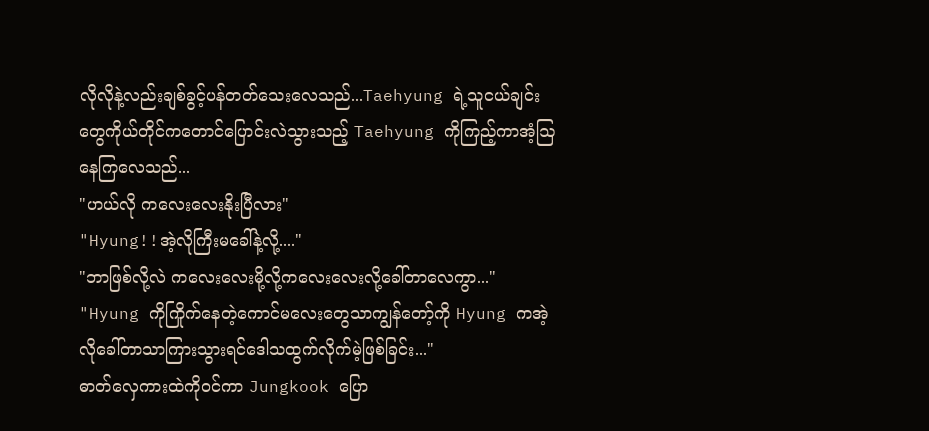လိုလိုနဲ့လည်းချစ်ခွင့်ပန်တတ်သေးလေသည်...Taehyung ရဲ့သူငယ်ချင်းတွေကိုယ်တိုင်ကတောင်ပြောင်းလဲသွားသည့် Taehyung ကိုကြည့်ကာအံ့ဩနေကြလေသည်...
"ဟယ်လို ကလေးလေးနိုးပြီလား"
"Hyung!!အဲ့လိုကြီးမခေါ်နဲ့လို့...."
"ဘာဖြစ်လို့လဲ ကလေးလေးမို့လို့ကလေးလေးလို့ခေါ်တာလေကွာ..."
"Hyung ကိုကြိုက်နေတဲ့ကောင်မလေးတွေသာကျွန်တော့်ကို Hyung ကအဲ့လိုခေါ်တာသာကြားသွားရင်ဒေါသထွက်လိုက်မဲ့ဖြစ်ခြင်း..."
ဓာတ်လှေကားထဲကိုဝင်ကာ Jungkook ပြော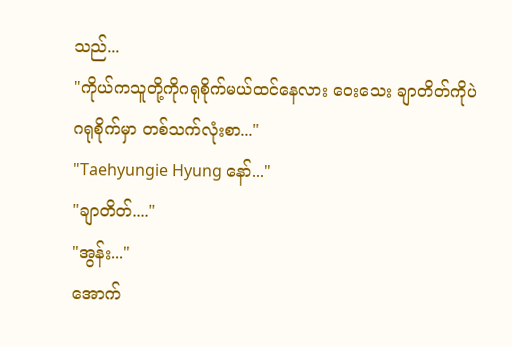သည်...
"ကိုယ်ကသူတို့ကိုဂရုစိုက်မယ်ထင်နေလား ဝေးသေး ချာတိတ်ကိုပဲဂရုစိုက်မှာ တစ်သက်လုံးစာ..."
"Taehyungie Hyung နော်..."
"ချာတိတ်...."
"အွန်း..."
အောက်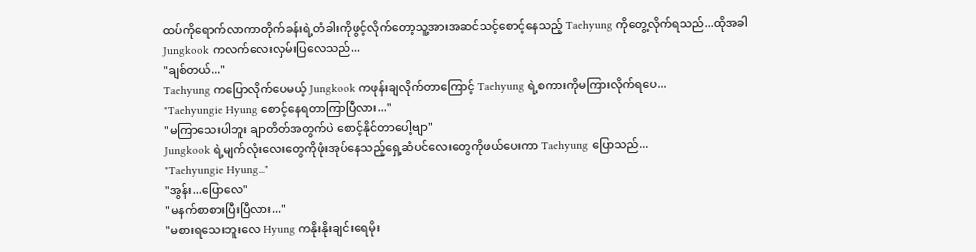ထပ်ကိုရောက်လာကာတိုက်ခန်းရဲ့တံခါးကိုဖွင့်လိုက်တော့သူ့အားအဆင်သင့်စောင့်နေသည့် Taehyung ကိုတွေ့လိုက်ရသည်...ထိုအခါ Jungkook ကလက်လေးလှမ်းပြလေသည်...
"ချစ်တယ်..."
Taehyung ကပြောလိုက်ပေမယ့် Jungkook ကဖုန်းချလိုက်တာကြောင့် Taehyung ရဲ့စကားကိုမကြားလိုက်ရပေ...
"Taehyungie Hyung စောင့်နေရတာကြာပြီလား..."
"မကြာသေးပါဘူး ချာတိတ်အတွက်ပဲ စောင့်နိုင်တာပေါ့ဗျာ"
Jungkook ရဲ့မျက်လုံးလေးတွေကိုဖုံးအုပ်နေသည့်ရှေ့ဆံပင်လေးတွေကိုဖယ်ပေးကာ Taehyung ပြောသည်...
"Taehyungie Hyung..."
"အွန်း...ပြောလေ"
"မနက်စာစားပြီးပြီလား..."
"မစားရသေးဘူးလေ Hyung ကနိုးနိုးချင်းရေမိုး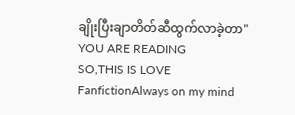ချိုးပြီးချာတိတ်ဆီထွက်လာခဲ့တာ"
YOU ARE READING
SO,THIS IS LOVE
FanfictionAlways on my mind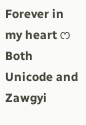Forever in my heart ෆ Both Unicode and Zawgyi